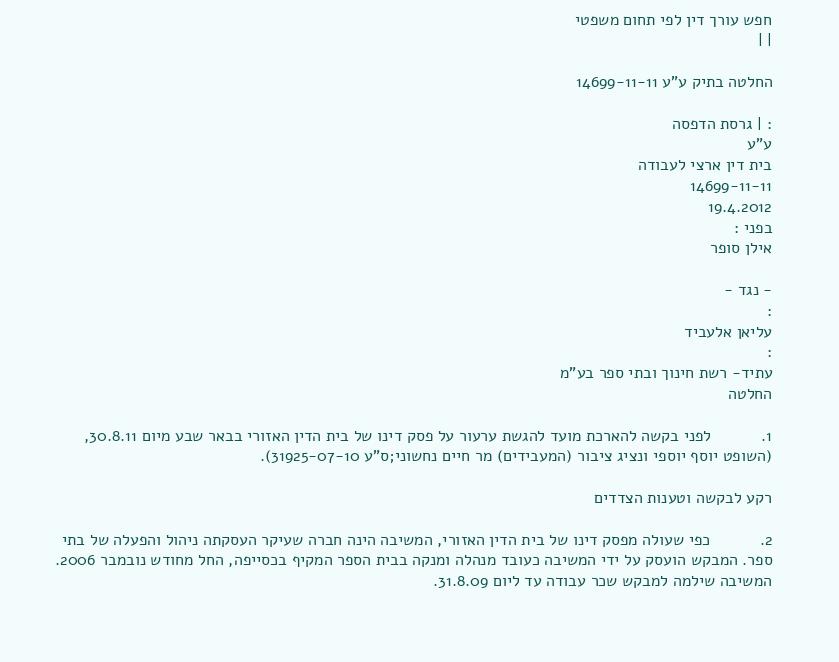חפש עורך דין לפי תחום משפטי
| |

החלטה בתיק ע"ע 14699-11-11

: | גרסת הדפסה
ע"ע
בית דין ארצי לעבודה
14699-11-11
19.4.2012
בפני :
אילן סופר

- נגד -
:
עליאן אלעביד
:
עתיד- רשת חינוך ובתי ספר בע"מ
החלטה

1.           לפני בקשה להארכת מועד להגשת ערעור על פסק דינו של בית הדין האזורי בבאר שבע מיום 30.8.11, (השופט יוסף יוספי ונציג ציבור (המעבידים) מר חיים נחשוני;ס"ע 31925-07-10).

רקע לבקשה וטענות הצדדים

2.           כפי שעולה מפסק דינו של בית הדין האזורי, המשיבה הינה חברה שעיקר העסקתה ניהול והפעלה של בתי ספר. המבקש הועסק על ידי המשיבה כעובד מנהלה ומנקה בבית הספר המקיף בכסייפה, החל מחודש נובמבר 2006. המשיבה שילמה למבקש שכר עבודה עד ליום 31.8.09.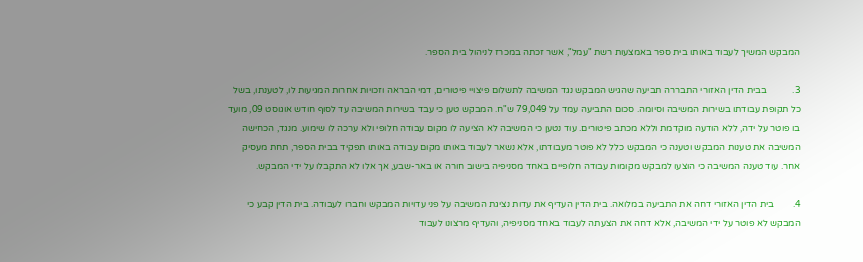המבקש המשיך לעבוד באותו בית ספר באמצעות רשת "עמל", אשר זכתה במכרז לניהול בית הספר.

3.           בבית הדין האזורי התבררה תביעה שהגיש המבקש נגד המשיבה לתשלום פיצויי פיטורים, דמי הבראה וזכויות אחרות המגיעות לו, לטענתו, בשל כל תקופת עבודתו בשירות המשיבה וסיומה. סכום התביעה עמד על 79,049 ש"ח. המבקש טען כי עבד בשירות המשיבה עד לסוף חודש אוגוסט 09, מועד בו פוטר על ידה, ללא הודעה מוקדמת וללא מכתב פיטורים. עוד נטען כי המשיבה לא הציעה לו מקום עבודה חלופי ולא ערכה לו שימוע. מנגד, הכחישה המשיבה את טענות המבקש וטענה כי המבקש כלל לא פוטר מעבודתו, אלא נשאר לעבוד באותו מקום עבודה באותו תפקיד בבית הספר, תחת מעסיק אחר. עוד טענה המשיבה כי הוצעו למבקש מקומות עבודה חלופיים באחד מסניפיה בישוב חורה או באר-שבע, אך אלו לא התקבלו על ידי המבקש.

4.        בית הדין האזורי דחה את התביעה במלואה. בית הדין העדיף את עדות נציגת המשיבה על פני עדויות המבקש וחברו לעבודה. בית הדין קבע כי המבקש לא פוטר על ידי המשיבה, אלא דחה את הצעתה לעבוד באחד מסניפיה, והעדיף מרצונו לעבוד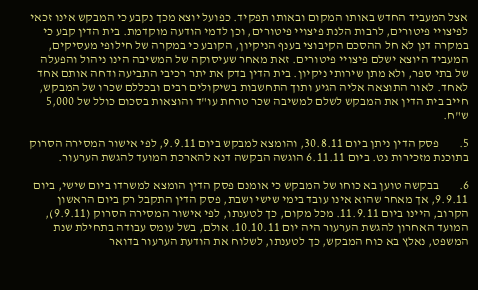אצל המעביד החדש באותו המקום ובאותו תפקיד. כפועל יוצא מכך נקבע כי המבקש אינו זכאי לפיצויי פיטורים, לרבות הלנת פיצויי פיטורים, וכן לדמי הודעה מוקדמת. בית הדין קבע כי במקרה דנן לא חל ההסכם הקיבוצי בענף הניקיון, הקובע כי במקרה של חילופי מעסיקים, המעביד היוצא ישלם פיצויי פיטורים. זאת מאחר שעיסוקה של המשיבה הינו ניהול והפעלה של בתי ספר, ולא מתן שירותי ניקיון. בית הדין בדק את יתר רכיבי התביעה ודחה אותם אחד לאחד. לאור התוצאה אליה הגיע ותוך התחשבות בשיקולים רבים ובכללם שכרו של המבקש, חייב בית הדין את המבקש לשלם למשיבה שכר טרחת עו"ד והוצאות בסכום כולל של 5,000 ש"ח.

5.        פסק הדין ניתן ביום 30.8.11, והומצא למבקש ביום 9.9.11, לפי אישור המסירה הסרוק בתוכנת מזכירות נט. ביום 6.11.11 הוגשה הבקשה דנא להארכת המועד להגשת הערעור.

6.        בבקשה טוען בא כוחו של המבקש כי אומנם פסק הדין הומצא למשרדו ביום שישי, ביום 9.9.11, אך מאחר שהוא אינו עובד בימי שישי ושבת, פסק הדין התקבל רק ביום הראשון הקרוב, היינו ביום 11.9.11. מכל מקום, כך לטענתו, לפי אישור המסירה הסרוק (9.9.11), המועד האחרון להגשת הערעור היה יום 10.10.11. אולם, בשל עומס עבודה בתחילת שנת המשפט, נאלץ בא כוח המבקש, כך לטענתו, לשלוח את הודעת הערעור בדואר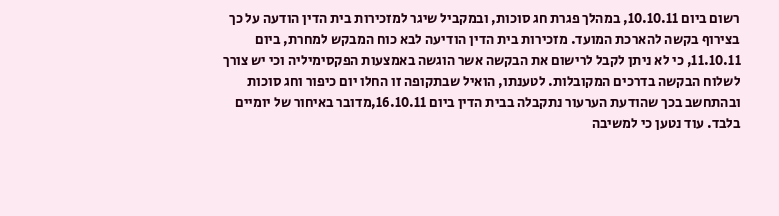רשום ביום 10.10.11, במהלך פגרת חג סוכות, ובמקביל שיגר למזכירות בית הדין הודעה על כך בצירוף בקשה להארכת המועד. מזכירות בית הדין הודיעה לבא כוח המבקש למחרת, ביום 11.10.11, כי לא ניתן לקבל לרישום את הבקשה אשר הוגשה באמצעות הפקסימיליה וכי יש צורך לשלוח הבקשה בדרכים המקובלות. לטענתו, הואיל שבתקופה זו החלו יום כיפור וחג סוכות ובהתחשב בכך שהודעת הערעור נתקבלה בבית הדין ביום 16.10.11,מדובר באיחור של יומיים בלבד. עוד נטען כי למשיבה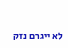לא ייגרם נזק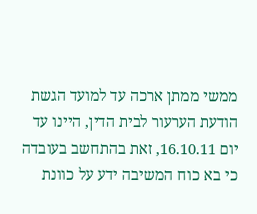ממשי ממתן ארכה עד למועד הגשת הודעת הערעור לבית הדין, היינו עד יום 16.10.11, זאת בהתחשב בעובדה כי בא כוח המשיבה ידע על כוונת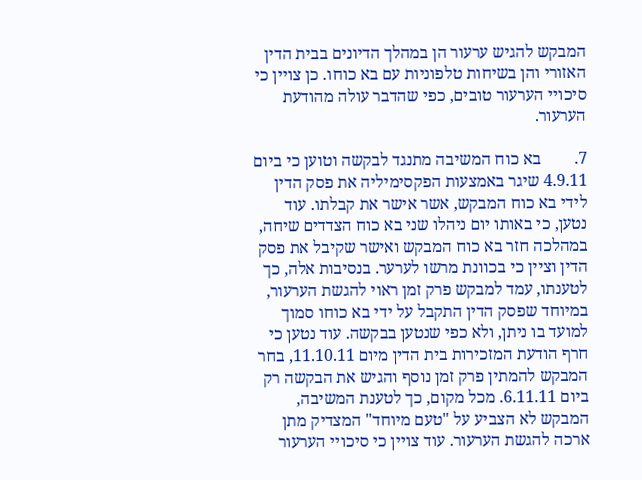המבקש להגיש ערעור הן במהלך הדיונים בבית הדין האזורי והן בשיחות טלפוניות עם בא כוחו. כן צויין כי סיכויי הערעור טובים, כפי שהדבר עולה מהודעת הערעור.

7.        בא כוח המשיבה מתנגד לבקשה וטוען כי ביום 4.9.11 שיגר באמצעות הפקסימיליה את פסק הדין לידי בא כוח המבקש, אשר אישר את קבלתו. עוד נטען, כי באותו יום ניהלו שני בא כוח הצדדים שיחה, במהלכה חזר בא כוח המבקש ואישר שקיבל את פסק הדין וציין כי בכוונת מרשו לערער. בנסיבות אלה, כך לטענתו, עמד למבקש פרק זמן ראוי להגשת הערעור, במיוחד שפסק הדין התקבל על ידי בא כוחו סמוך למועד בו ניתן, ולא כפי שנטען בבקשה. עוד נטען כי חרף הודעת המזכירות בית הדין מיום 11.10.11, בחר המבקש להמתין פרק זמן נוסף והגיש את הבקשה רק ביום 6.11.11. מכל מקום, כך לטענת המשיבה, המבקש לא הצביע על "טעם מיוחד" המצדיק מתן ארכה להגשת הערעור. עוד צויין כי סיכויי הערעור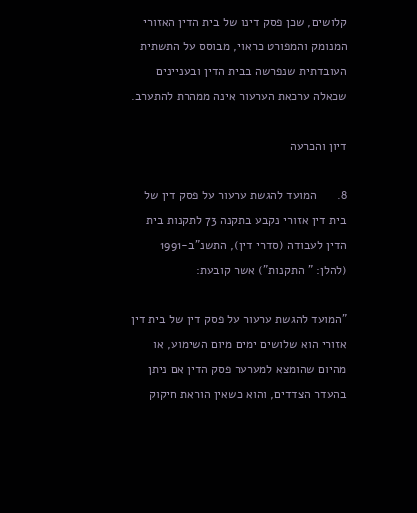קלושים, שכן פסק דינו של בית הדין האזורי המנומק והמפורט כראוי, מבוסס על התשתית העובדתית שנפרשה בבית הדין ובעניינים שכאלה ערכאת הערעור אינה ממהרת להתערב.

דיון והכרעה

8.      המועד להגשת ערעור על פסק דין של בית דין אזורי נקבע בתקנה 73 לתקנות בית הדין לעבודה (סדרי דין), התשנ"ב-1991 (להלן: " התקנות") אשר קובעת:

"המועד להגשת ערעור על פסק דין של בית דין אזורי הוא שלושים ימים מיום השימוע, או מהיום שהומצא למערער פסק הדין אם ניתן בהעדר הצדדים, והוא כשאין הוראת חיקוק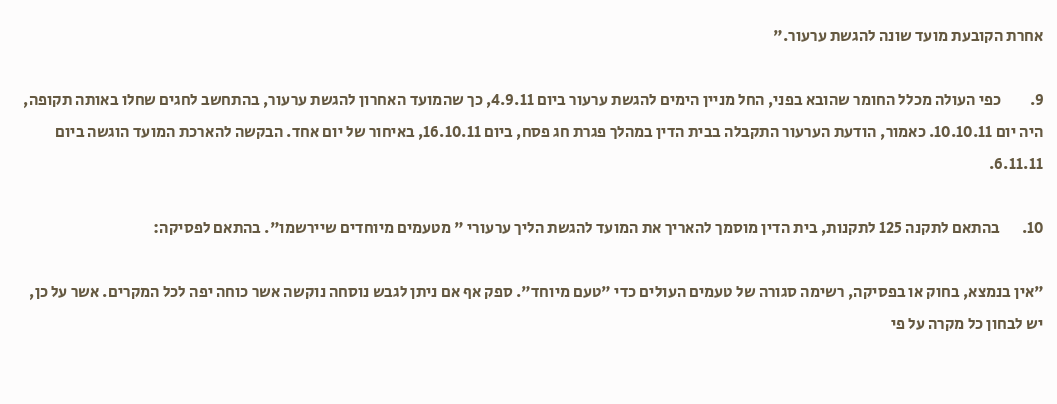אחרת הקובעת מועד שונה להגשת ערעור."

9.         כפי העולה מכלל החומר שהובא בפני, החל מניין הימים להגשת ערעור ביום 4.9.11, כך שהמועד האחרון להגשת ערעור, בהתחשב לחגים שחלו באותה תקופה, היה יום 10.10.11. כאמור, הודעת הערעור התקבלה בבית הדין במהלך פגרת חג פסח, ביום 16.10.11, באיחור של יום אחד. הבקשה להארכת המועד הוגשה ביום 6.11.11.

10.       בהתאם לתקנה 125 לתקנות, בית הדין מוסמך להאריך את המועד להגשת הליך ערעורי " מטעמים מיוחדים שיירשמו". בהתאם לפסיקה:

"אין בנמצא, בחוק או בפסיקה, רשימה סגורה של טעמים העולים כדי "טעם מיוחד". ספק אף אם ניתן לגבש נוסחה נוקשה אשר כוחה יפה לכל המקרים. אשר על כן, יש לבחון כל מקרה על פי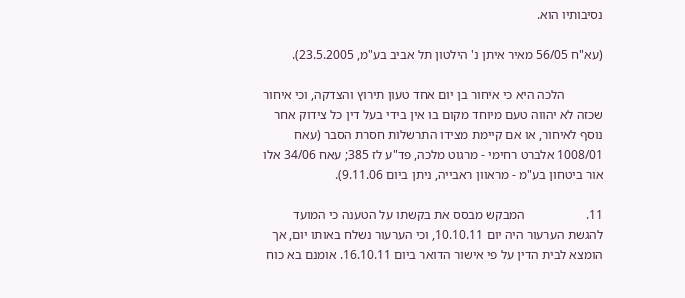נסיבותיו הוא.

(עא"ח 56/05 מאיר איתן נ' הילטון תל אביב בע"מ, 23.5.2005).

            הלכה היא כי איחור בן יום אחד טעון תירוץ והצדקה, וכי איחור שכזה לא יהווה טעם מיוחד מקום בו אין בידי בעל דין כל צידוק אחר נוסף לאיחור, או אם קיימת מצידו התרשלות חסרת הסבר (עאח 1008/01 אלברט רחימי - מרגוט מלכה, פד"ע לז 385; עאח 34/06 אלו אור ביטחון בע"מ - מראוון ראבייה, ניתן ביום 9.11.06).

11.                   המבקש מבסס את בקשתו על הטענה כי המועד להגשת הערעור היה יום 10.10.11, וכי הערעור נשלח באותו יום, אך הומצא לבית הדין על פי אישור הדואר ביום 16.10.11. אומנם בא כוח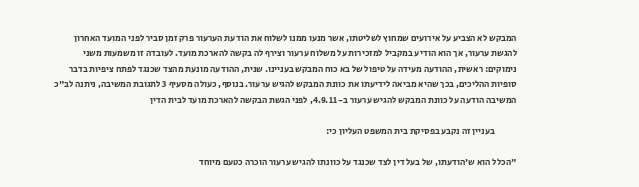המבקש לא הצביע על אירועים שמחוץ לשליטתו, אשר מנעו ממנו לשלוח את הודעת הערעור פרק זמן סביר לפני המועד האחרון להגשת ערעור, אך הוא הודיע במקביל למזכירות על משלוח ערעור וצירף לה בקשה להארכת מועד. לעובדה זו משמעות משני נימוקים: ראשית, ההודעה מעידה על טיפול של בא כוח המבקש בעניינו. שנית, ההודעה מונעת מהצד שכנגד לפתח ציפיות בדבר סופיות ההליכים, בכך שהיא מביאה לידיעתו את כוונת המבקש להגיש ערעור. בנוסף, כעולה מסעיף 3 לתגובת המשיבה, ניתנה לב"כ המשיבה הודעה על כוונת המבקש להגיש ערעור ב- 4.9.11, לפני הגשת הבקשה להארכת מועד לבית הדין

            בעניין זה נקבע בפסיקת בית המשפט העליון כי:

"הכלל הוא ש'הודעתו, של בעל דין לצד שכנגד על כוונתו להגיש ערעור הוכרה כטעם מיוחד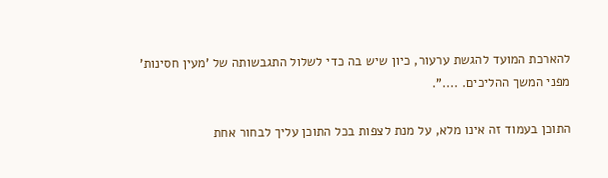להארכת המועד להגשת ערעור, כיון שיש בה כדי לשלול התגבשותה של 'מעין חסינות' מפני המשך ההליכים. ....".

התוכן בעמוד זה אינו מלא, על מנת לצפות בכל התוכן עליך לבחור אחת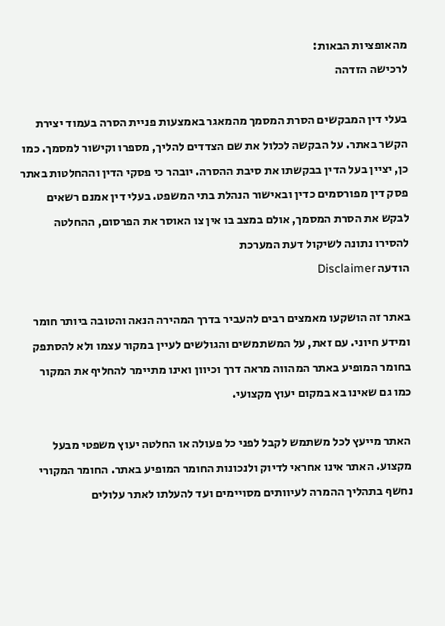מהאופציות הבאות:
לרכישה הזדהה

בעלי דין המבקשים הסרת המסמך מהמאגר באמצעות פניית הסרה בעמוד יצירת הקשר באתר. על הבקשה לכלול את שם הצדדים להליך, מספרו וקישור למסמך. כמו כן, יציין בעל הדין בבקשתו את סיבת ההסרה. יובהר כי פסקי הדין וההחלטות באתר פסק דין מפורסמים כדין ובאישור הנהלת בתי המשפט. בעלי דין אמנם רשאים לבקש את הסרת המסמך, אולם במצב בו אין צו האוסר את הפרסום, ההחלטה להסירו נתונה לשיקול דעת המערכת
הודעה Disclaimer

באתר זה הושקעו מאמצים רבים להעביר בדרך המהירה הנאה והטובה ביותר חומר ומידע חיוני. עם זאת, על המשתמשים והגולשים לעיין במקור עצמו ולא להסתפק בחומר המופיע באתר המהווה מראה דרך וכיוון ואינו מתיימר להחליף את המקור כמו גם שאינו בא במקום יעוץ מקצועי.

האתר מייעץ לכל משתמש לקבל לפני כל פעולה או החלטה יעוץ משפטי מבעל מקצוע. האתר אינו אחראי לדיוק ולנכונות החומר המופיע באתר. החומר המקורי נחשף בתהליך ההמרה לעיוותים מסויימים ועד להעלתו לאתר עלולים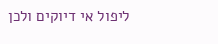ליפול אי דיוקים ולכן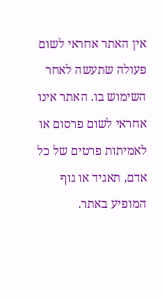אין האתר אחראי לשום פעולה שתעשה לאחר השימוש בו. האתר אינו אחראי לשום פרסום או לאמיתות פרטים של כל אדם, תאגיד או גוף המופיע באתר.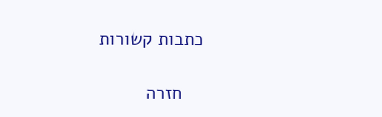כתבות קשורות

    חזרה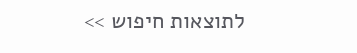לתוצאות חיפוש >>